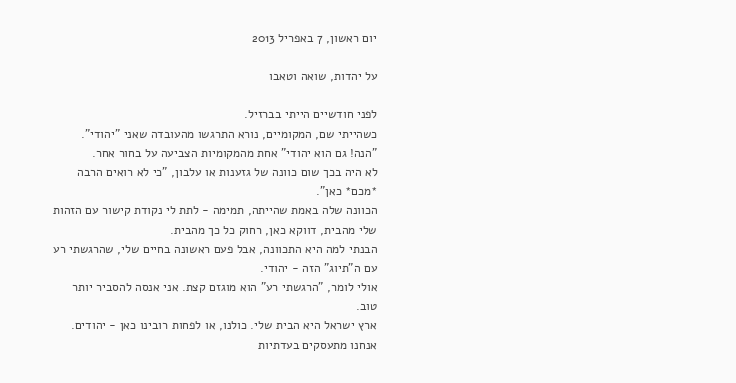יום ראשון, 7 באפריל 2013

על יהדות, שואה וטאבו

לפני חודשיים הייתי בברזיל.
כשהייתי שם, המקומיים, נורא התרגשו מהעובדה שאני "יהודי".
"הנה! גם הוא יהודי" אחת מהמקומיות הצביעה על בחור אחר.
לא היה בכך שום כוונה של גזענות או עלבון, "כי לא רואים הרבה *מכם* כאן".
הכוונה שלה באמת שהייתה, תמימה - לתת לי נקודת קישור עם הזהות שלי מהבית, דווקא כאן, רחוק כל כך מהבית.
הבנתי למה היא התכוונה, אבל פעם ראשונה בחיים שלי, שהרגשתי רע עם ה"תיוג" הזה - יהודי.
אולי לומר, "הרגשתי רע" הוא מוגזם קצת. אני אנסה להסביר יותר טוב.
ארץ ישראל היא הבית שלי. כולנו, או לפחות רובינו כאן - יהודים.
אנחנו מתעסקים בעדתיות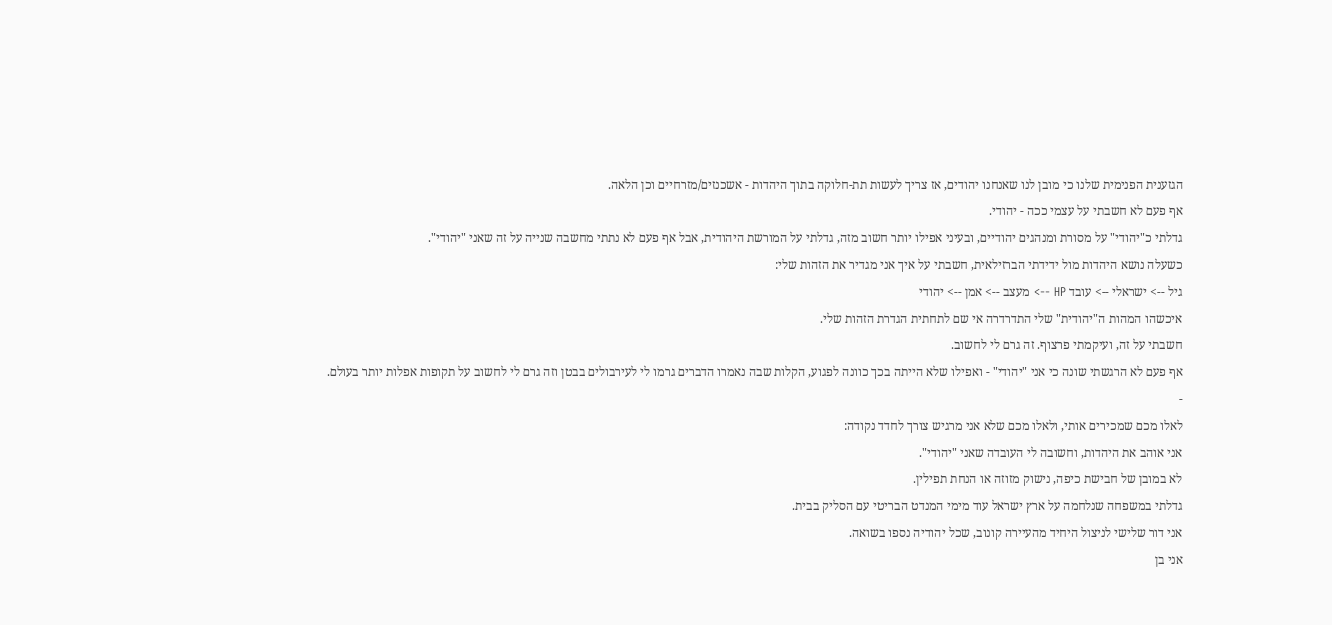הגזענית הפנימית שלנו כי מובן לנו שאנחנו יהודים, אז צריך לעשות תת-חלוקה בתוך היהדות - אשכנזים/מזרחיים וכן הלאה.
אף פעם לא חשבתי על עצמי ככה - יהודי.
גדלתי כ"יהודי" על מסורת ומנהגים יהודיים, ובעיני אפילו יותר חשוב מזה, גדלתי על המורשת היהודית, אבל אף פעם לא נתתי מחשבה שנייה על זה שאני "יהודי".
כשעלה נושא היהדות מול ידידתי הברזילאית, חשבתי על איך אני מגדיר את הזהות שלי:
גיל --> ישראלי --> עובד HP --> מעצב --> אמן --> יהודי
איכשהו המהות ה"יהודית" שלי התדרדרה אי שם לתחתית הגדרת הזהות שלי.
חשבתי על זה, ועיקמתי פרצוף. זה גרם לי לחשוב.
אף פעם לא הרגשתי שונה כי אני "יהודי" - ואפילו שלא הייתה בכך כוונה לפגוע, הקלות שבה נאמרו הדברים גרמו לי לעירבולים בבטן וזה גרם לי לחשוב על תקופות אפלות יותר בעולם.
-
לאלו מכם שמכירים אותי, ולאלו מכם שלא אני מרגיש צורך לחדד נקודה:
אני אוהב את היהדות, וחשובה לי העובדה שאני "יהודי".
לא במובן של חבישת כיפה, נישוק מזוזה או הנחת תפילין.
גדלתי במשפחה שנלחמה על ארץ ישראל עוד מימי המנדט הבריטי עם הסליק בבית.
אני דור שלישי לניצול היחיד מהעיירה קונוב, שכל יהודיה נספו בשואה.
אני בן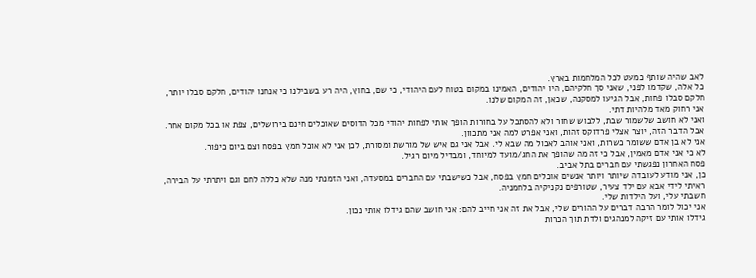לאב שהיה שותף כמעט לכל המלחמות בארץ.
כל אלה, שקדמו לפני, שאני סך חלקיהם, היו יהודים, האמינו במקום בטוח לעם היהודי, כי שם, בחוץ, היה רע בשבילנו כי אנחנו יהודים, חלקם סבלו יותר, חלקם סבלו פחות, אבל הגיעו למסקנה, שכאן, זה המקום שלנו.
אני רחוק מאד מלהיות דתי.
ואני לא חושב שלשמור שבת, ללבוש שחור ולא להסתכל על בחורות הופך אותי לפחות יהודי מכל הדוסים שאוכלים חינם בירושלים, צפת או בכל מקום אחר.
אבל הדבר הזה, יוצר אצלי פרדוקס זהות, ואני אפרט למה אני מתכוון.
אני לא בן אדם ששומר כשרות, ואני אוהב לאכול מה שבא לי. אבל אני גם איש של מורשת ומסורת, לכן אני לא אוכל חמץ בפסח וצם ביום כיפור.
לא כי אני אדם מאמין, אבל כי זה מה שהופך את החג/מועד למיוחד, ומבדיל מיום רגיל.
פסח האחרון נפגשתי עם חברים בתל אביב.
כן, אני מודע לעובדה שיותר ויותר אנשים אוכלים חמץ בפסח, אבל כשישבתי עם החברים במסעדה, ואני הזמנתי מנה שלא כללה לחם וגם ויתרתי על הבירה, ראיתי לידי אבא עם ילד צעיר, שטורפים נקניקיה בלחמניה.
חשבתי עלי, ועל הילדות שלי.
אני יכול לומר הרבה דברים על ההורים שלי, אבל את זה אני חייב להם: אני חושב שהם גידלו אותי נכון.
גידלו אותי עם זיקה למנהגים ולדת תוך הכרות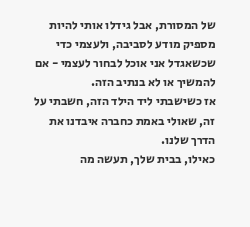של המסורת, אבל גידלו אותי להיות מספיק מודע לסביבה, ולעצמי כדי שכשאגדל אני אוכל לבחור לעצמי - אם להמשיך או לא בנתיב הזה.
אז כשישבתי ליד הילד הזה, חשבתי על זה, שאולי באמת כחברה איבדנו את הדרך שלנו.
כאילו, בבית שלך, תעשה מה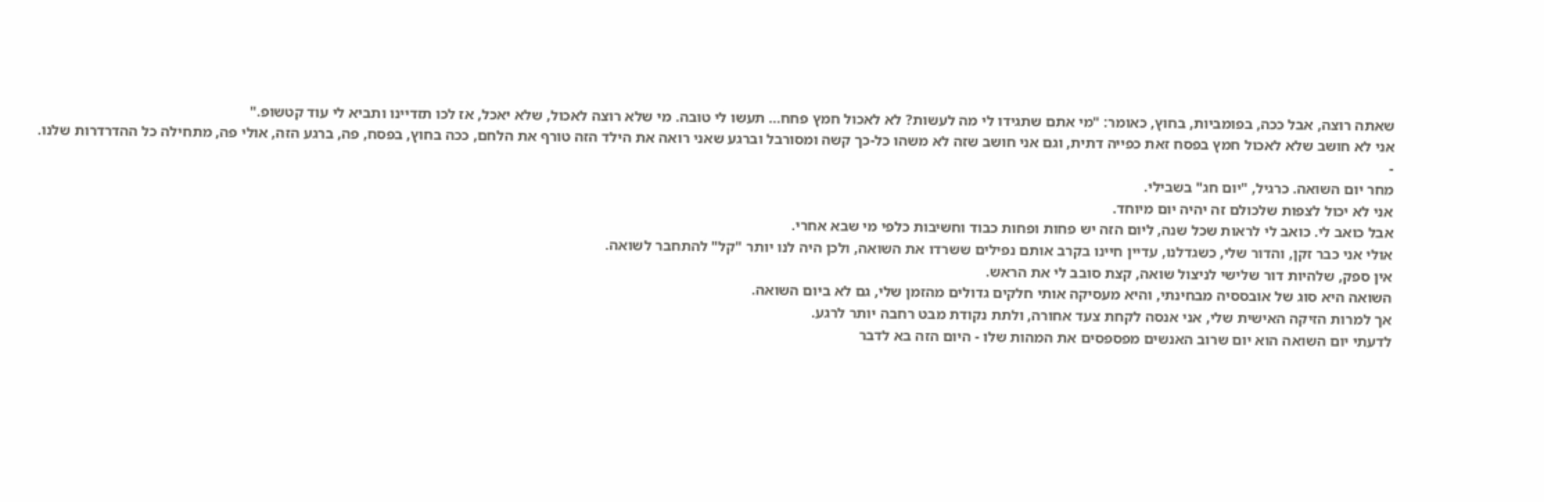שאתה רוצה, אבל ככה, בפומביות, בחוץ, כאומר: "מי אתם שתגידו לי מה לעשות? לא לאכול חמץ פחח... תעשו לי טובה. מי שלא רוצה לאכול, שלא יאכל, אז לכו תזדיינו ותביא לי עוד קטשופ."
אני לא חושב שלא לאכול חמץ בפסח זאת כפייה דתית, וגם אני חושב שזה לא משהו כל-כך קשה ומסורבל וברגע שאני רואה את הילד הזה טורף את הלחם, ככה בחוץ, בפסח, פה, ברגע הזה, אולי פה, מתחילה כל ההדרדרות שלנו.
-
מחר יום השואה. כרגיל, "יום חג" בשבילי.
אני לא יכול לצפות שלכולם זה יהיה יום מיוחד.
אבל כואב לי. כואב לי לראות שכל שנה, ליום הזה יש פחות ופחות כבוד וחשיבות כלפי מי שבא אחרי.
אולי אני כבר זקן, והדור שלי, כשגדלנו, עדיין חיינו בקרב אותם נפילים ששרדו את השואה, ולכן היה לנו יותר "קל" להתחבר לשואה.
אין ספק, שלהיות דור שלישי לניצול שואה, קצת סובב לי את הראש.
השואה היא סוג של אובססיה מבחינתי, והיא מעסיקה אותי חלקים גדולים מהזמן שלי, גם לא ביום השואה.
אך למרות הזיקה האישית שלי, אני אנסה לקחת צעד אחורה, ולתת נקודת מבט רחבה יותר לרגע.
לדעתי יום השואה הוא יום שרוב האנשים מפספסים את המהות שלו - היום הזה בא לדבר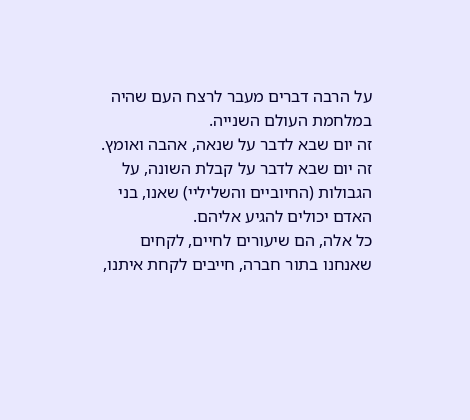על הרבה דברים מעבר לרצח העם שהיה במלחמת העולם השנייה.
זה יום שבא לדבר על שנאה, אהבה ואומץ.
זה יום שבא לדבר על קבלת השונה, על הגבולות (החיוביים והשליליי) שאנו, בני האדם יכולים להגיע אליהם.
כל אלה, הם שיעורים לחיים, לקחים שאנחנו בתור חברה, חייבים לקחת איתנו,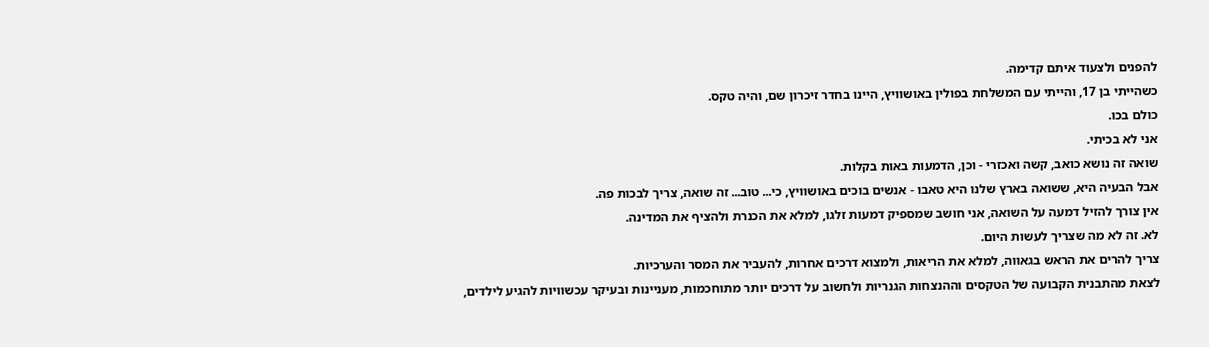להפנים ולצעוד איתם קדימה.
כשהייתי בן 17, והייתי עם המשלחת בפולין באושוויץ, היינו בחדר זיכרון שם, והיה טקס.
כולם בכו.
אני לא בכיתי.
שואה זה נושא כואב, קשה ואכזרי - וכן, הדמעות באות בקלות.
אבל הבעיה היא, ששואה בארץ שלנו היא טאבו - אנשים בוכים באושוויץ, כי... טוב... זה שואה, צריך לבכות פה.
אין צורך להזיל דמעה על השואה, אני חושב שמספיק דמעות זלגו, למלא את הכנרת ולהציף את המדינה.
לא. זה לא מה שצריך לעשות היום.
צריך להרים את הראש בגאווה, למלא את הריאות, ולמצוא דרכים אחרות, להעביר את המסר והערכיות.
לצאת מהתבנית הקבועה של הטקסים וההנצחות הגנריות ולחשוב על דרכים יותר מתוחכמות, מעניינות ובעיקר עכשוויות להגיע לילדים,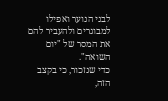לבני הנוער ואפילו למבוגרים ולהעביר להם את המסר של "יום השואה".
כדי שנזכור, כי בקצב הזה,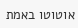אוטוטו באמת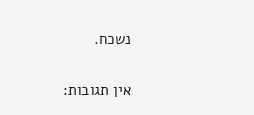נשכח.

אין תגובות: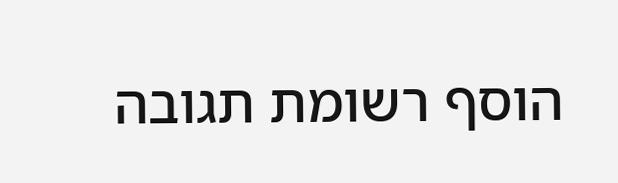הוסף רשומת תגובה